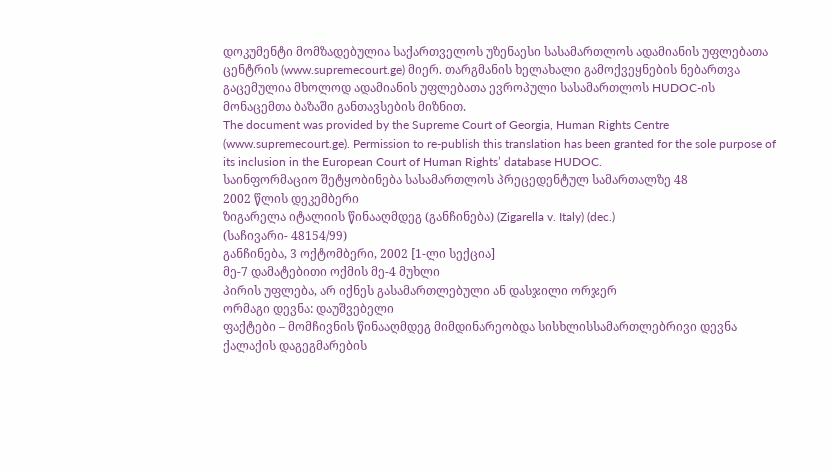დოკუმენტი მომზადებულია საქართველოს უზენაესი სასამართლოს ადამიანის უფლებათა ცენტრის (www.supremecourt.ge) მიერ. თარგმანის ხელახალი გამოქვეყნების ნებართვა გაცემულია მხოლოდ ადამიანის უფლებათა ევროპული სასამართლოს HUDOC-ის მონაცემთა ბაზაში განთავსების მიზნით.
The document was provided by the Supreme Court of Georgia, Human Rights Centre (www.supremecourt.ge). Permission to re-publish this translation has been granted for the sole purpose of its inclusion in the European Court of Human Rights’ database HUDOC.
საინფორმაციო შეტყობინება სასამართლოს პრეცედენტულ სამართალზე 48
2002 წლის დეკემბერი
ზიგარელა იტალიის წინააღმდეგ (განჩინება) (Zigarella v. Italy) (dec.)
(საჩივარი- 48154/99)
განჩინება, 3 ოქტომბერი, 2002 [1-ლი სექცია]
მე-7 დამატებითი ოქმის მე-4 მუხლი
პირის უფლება, არ იქნეს გასამართლებული ან დასჯილი ორჯერ
ორმაგი დევნა: დაუშვებელი
ფაქტები – მომჩივნის წინააღმდეგ მიმდინარეობდა სისხლისსამართლებრივი დევნა ქალაქის დაგეგმარების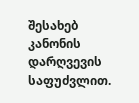შესახებ კანონის დარღვევის საფუძვლით.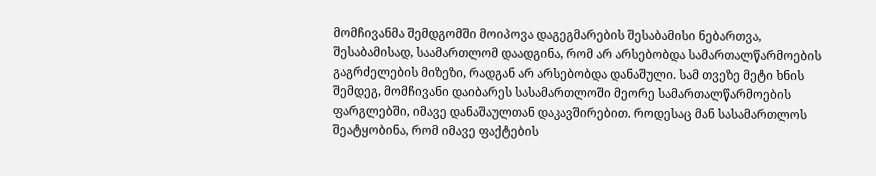მომჩივანმა შემდგომში მოიპოვა დაგეგმარების შესაბამისი ნებართვა, შესაბამისად, საამართლომ დაადგინა, რომ არ არსებობდა სამართალწარმოების გაგრძელების მიზეზი, რადგან არ არსებობდა დანაშული. სამ თვეზე მეტი ხნის შემდეგ, მომჩივანი დაიბარეს სასამართლოში მეორე სამართალწარმოების ფარგლებში, იმავე დანაშაულთან დაკავშირებით. როდესაც მან სასამართლოს შეატყობინა, რომ იმავე ფაქტების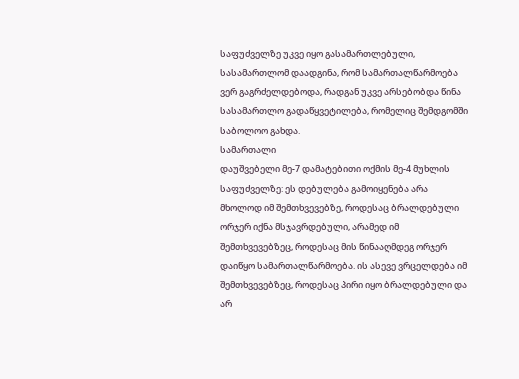საფუძველზე უკვე იყო გასამართლებული, სასამართლომ დაადგინა, რომ სამართალწარმოება ვერ გაგრძელდებოდა, რადგან უკვე არსებობდა წინა სასამართლო გადაწყვეტილება, რომელიც შემდგომში საბოლოო გახდა.
სამართალი
დაუშვებელი მე-7 დამატებითი ოქმის მე-4 მუხლის საფუძველზე: ეს დებულება გამოიყენება არა მხოლოდ იმ შემთხვევებზე, როდესაც ბრალდებული ორჯერ იქნა მსჯავრდებული, არამედ იმ შემთხვევებზეც, როდესაც მის წინააღმდეგ ორჯერ დაიწყო სამართალწარმოება. ის ასევე ვრცელდება იმ შემთხვევებზეც, როდესაც პირი იყო ბრალდებული და არ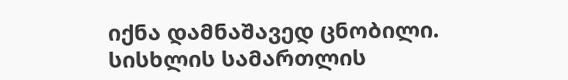იქნა დამნაშავედ ცნობილი. სისხლის სამართლის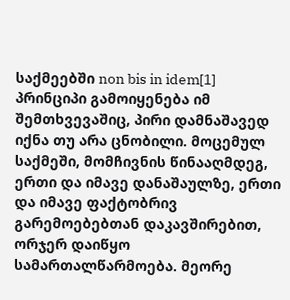საქმეებში non bis in idem[1] პრინციპი გამოიყენება იმ შემთხვევაშიც, პირი დამნაშავედ იქნა თუ არა ცნობილი. მოცემულ საქმეში, მომჩივნის წინააღმდეგ, ერთი და იმავე დანაშაულზე, ერთი და იმავე ფაქტობრივ გარემოებებთან დაკავშირებით, ორჯერ დაიწყო სამართალწარმოება. მეორე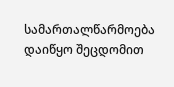სამართალწარმოება დაიწყო შეცდომით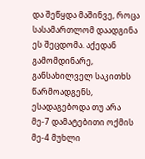და შეწყდა მაშინვე, როცა სასამართლომ დაადგინა ეს შეცდომა. აქედან გამომდინარე, განსახილველ საკითხს წარმოადგენს, ესადაგებოდა თუ არა მე-7 დამატებითი ოქმის მე-4 მუხლი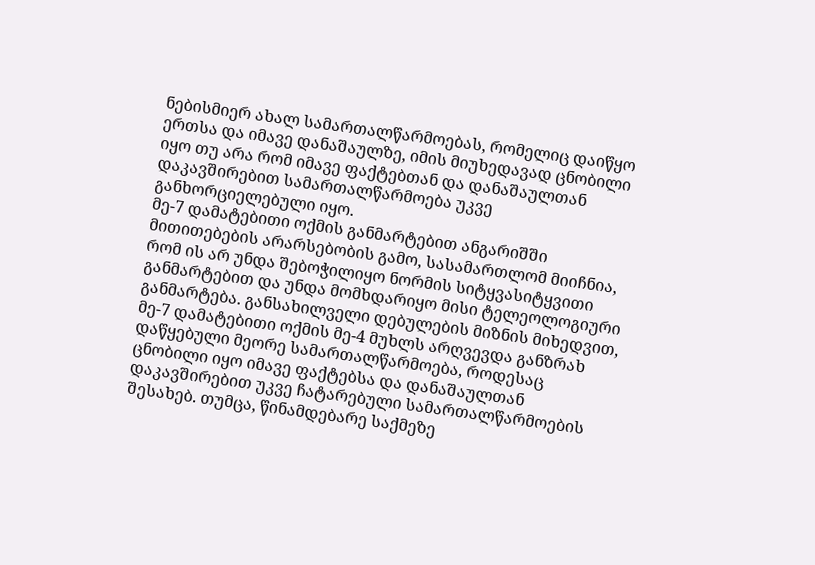ნებისმიერ ახალ სამართალწარმოებას, რომელიც დაიწყო ერთსა და იმავე დანაშაულზე, იმის მიუხედავად ცნობილი იყო თუ არა რომ იმავე ფაქტებთან და დანაშაულთან დაკავშირებით სამართალწარმოება უკვე განხორციელებული იყო.
მე-7 დამატებითი ოქმის განმარტებით ანგარიშში მითითებების არარსებობის გამო, სასამართლომ მიიჩნია, რომ ის არ უნდა შებოჭილიყო ნორმის სიტყვასიტყვითი განმარტებით და უნდა მომხდარიყო მისი ტელეოლოგიური განმარტება. განსახილველი დებულების მიზნის მიხედვით, მე-7 დამატებითი ოქმის მე-4 მუხლს არღვევდა განზრახ დაწყებული მეორე სამართალწარმოება, როდესაც ცნობილი იყო იმავე ფაქტებსა და დანაშაულთან დაკავშირებით უკვე ჩატარებული სამართალწარმოების შესახებ. თუმცა, წინამდებარე საქმეზე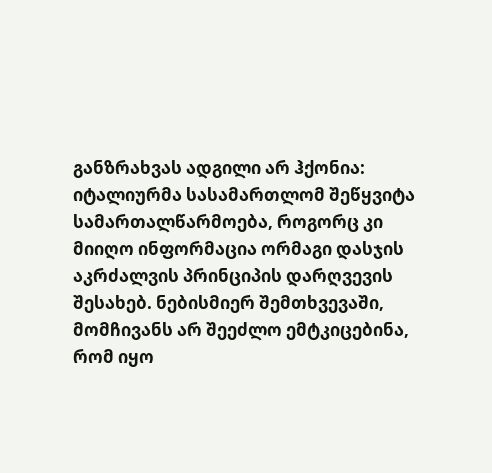განზრახვას ადგილი არ ჰქონია: იტალიურმა სასამართლომ შეწყვიტა სამართალწარმოება, როგორც კი მიიღო ინფორმაცია ორმაგი დასჯის აკრძალვის პრინციპის დარღვევის შესახებ. ნებისმიერ შემთხვევაში, მომჩივანს არ შეეძლო ემტკიცებინა, რომ იყო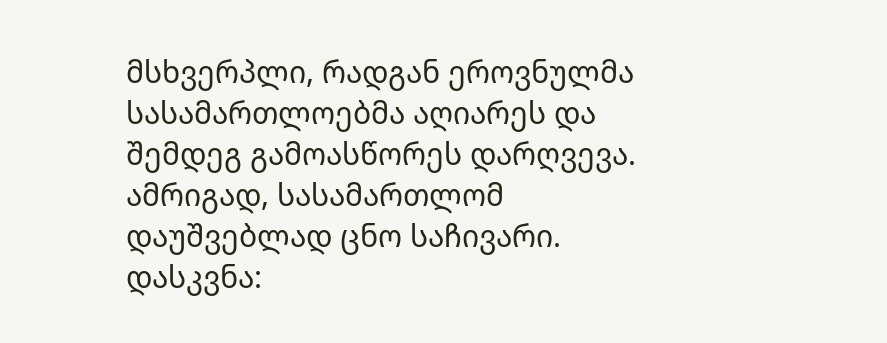მსხვერპლი, რადგან ეროვნულმა სასამართლოებმა აღიარეს და შემდეგ გამოასწორეს დარღვევა. ამრიგად, სასამართლომ დაუშვებლად ცნო საჩივარი.
დასკვნა: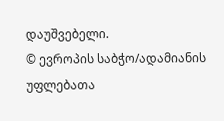დაუშვებელი.
© ევროპის საბჭო/ადამიანის უფლებათა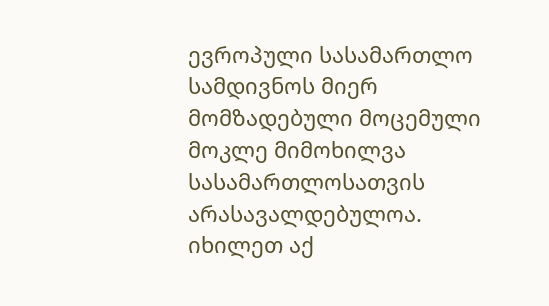ევროპული სასამართლო სამდივნოს მიერ მომზადებული მოცემული მოკლე მიმოხილვა სასამართლოსათვის არასავალდებულოა.
იხილეთ აქ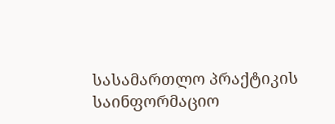სასამართლო პრაქტიკის საინფორმაციო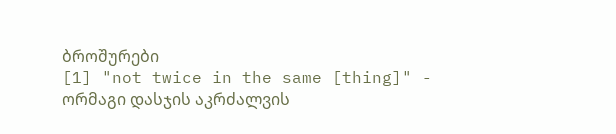ბროშურები
[1] "not twice in the same [thing]" - ორმაგი დასჯის აკრძალვის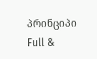პრინციპი
Full &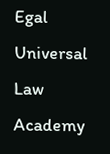Egal Universal Law Academy